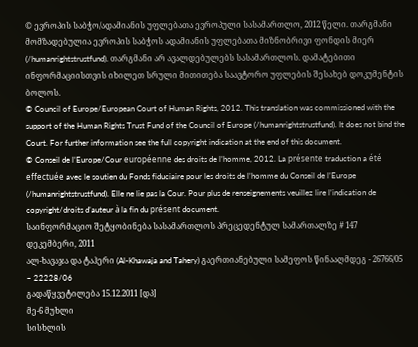© ევროპის საბჭო/ადამიანის უფლებათა ევროპული სასამართლო, 2012 წელი. თარგმანი მომზადებულია ევროპის საბჭოს ადამიანის უფლებათა მიზნობრივი ფონდის მიერ (/humanrightstrustfund). თარგმანი არ ავალდებულებს სასამართლოს. დამატებითი ინფორმაციისთვის იხილეთ სრული მითითება საავტორო უფლების შესახებ დოკუმენტის ბოლოს.
© Council of Europe/European Court of Human Rights, 2012. This translation was commissioned with the support of the Human Rights Trust Fund of the Council of Europe (/humanrightstrustfund). It does not bind the Court. For further information see the full copyright indication at the end of this document.
© Conseil de l’Europe/Cour européenne des droits de l’homme, 2012. La présente traduction a été effectuée avec le soutien du Fonds fiduciaire pour les droits de l’homme du Conseil de l’Europe (/humanrightstrustfund). Elle ne lie pas la Cour. Pour plus de renseignements veuillez lire l’indication de copyright/droits d’auteur à la fin du présent document.
საინფორმაციო შეტყობინება სასამართლოს პრეცედენტულ სამართალზე # 147
დეკემბერი, 2011
ალ-ხავაჯა და ტაჰერი (Al-Khawaja and Tahery) გაერთიანებული სამეფოს წინააღმდეგ - 26766/05 – 22228/06
გადაწყვეტილება 15.12.2011 [დპ]
მე-6 მუხლი
სისხლის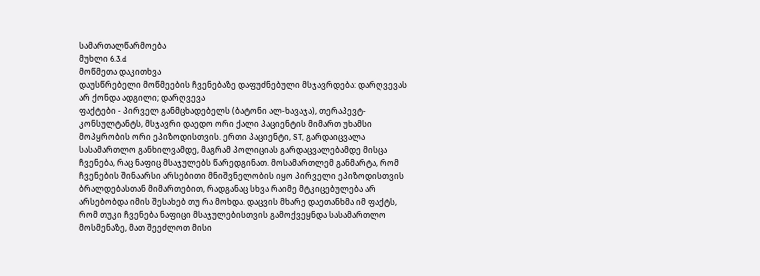სამართალწარმოება
მუხლი 6.3.d
მოწმეთა დაკითხვა
დაუსწრებელი მოწმეების ჩვენებაზე დაფუძნებული მსჯავრდება: დარღვევას არ ქონდა ადგილი; დარღვევა
ფაქტები - პირველ განმცხადებელს (ბატონი ალ-ხავაჯა), თერაპევტ-კონსულტანტს, მსჯავრი დაედო ორი ქალი პაციენტის მიმართ უხამსი მოპყრობის ორი ეპიზოდისთვის. ერთი პაციენტი, ST, გარდაიცვალა სასამართლო განხილვამდე, მაგრამ პოლიციას გარდაცვალებამდე მისცა ჩვენება, რაც ნაფიც მსაჯულებს წარედგინათ. მოსამართლემ განმარტა, რომ ჩვენების შინაარსი არსებითი მნიშვნელობის იყო პირველი ეპიზოდისთვის ბრალდებასთან მიმართებით, რადგანაც სხვა რაიმე მტკიცებულება არ არსებობდა იმის შესახებ თუ რა მოხდა. დაცვის მხარე დაეთანხმა იმ ფაქტს, რომ თუკი ჩვენება ნაფიცი მსაჯულებისთვის გამოქვეყნდა სასამართლო მოსმენაზე, მათ შეეძლოთ მისი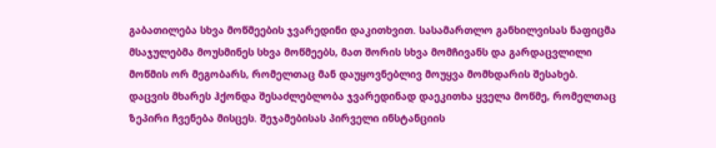გაბათილება სხვა მოწმეების ჯვარედინი დაკითხვით. სასამართლო განხილვისას ნაფიცმა მსაჯულებმა მოუსმინეს სხვა მოწმეებს, მათ შორის სხვა მომჩივანს და გარდაცვლილი მოწმის ორ მეგობარს, რომელთაც მან დაუყოვნებლივ მოუყვა მომხდარის შესახებ. დაცვის მხარეს ჰქონდა შესაძლებლობა ჯვარედინად დაეკითხა ყველა მოწმე, რომელთაც ზეპირი ჩვენება მისცეს. შეჯამებისას პირველი ინსტანციის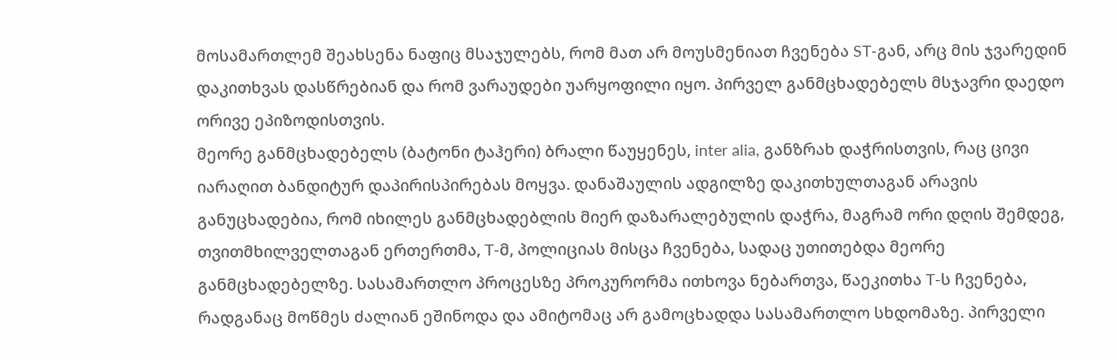მოსამართლემ შეახსენა ნაფიც მსაჯულებს, რომ მათ არ მოუსმენიათ ჩვენება ST-გან, არც მის ჯვარედინ დაკითხვას დასწრებიან და რომ ვარაუდები უარყოფილი იყო. პირველ განმცხადებელს მსჯავრი დაედო ორივე ეპიზოდისთვის.
მეორე განმცხადებელს (ბატონი ტაჰერი) ბრალი წაუყენეს, inter alia, განზრახ დაჭრისთვის, რაც ცივი იარაღით ბანდიტურ დაპირისპირებას მოყვა. დანაშაულის ადგილზე დაკითხულთაგან არავის განუცხადებია, რომ იხილეს განმცხადებლის მიერ დაზარალებულის დაჭრა, მაგრამ ორი დღის შემდეგ, თვითმხილველთაგან ერთერთმა, T-მ, პოლიციას მისცა ჩვენება, სადაც უთითებდა მეორე განმცხადებელზე. სასამართლო პროცესზე პროკურორმა ითხოვა ნებართვა, წაეკითხა T-ს ჩვენება, რადგანაც მოწმეს ძალიან ეშინოდა და ამიტომაც არ გამოცხადდა სასამართლო სხდომაზე. პირველი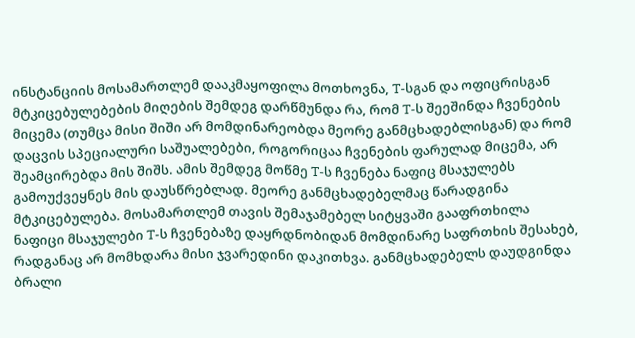ინსტანციის მოსამართლემ დააკმაყოფილა მოთხოვნა, T-სგან და ოფიცრისგან მტკიცებულებების მიღების შემდეგ დარწმუნდა რა, რომ T-ს შეეშინდა ჩვენების მიცემა (თუმცა მისი შიში არ მომდინარეობდა მეორე განმცხადებლისგან) და რომ დაცვის სპეციალური საშუალებები, როგორიცაა ჩვენების ფარულად მიცემა, არ შეამცირებდა მის შიშს. ამის შემდეგ მოწმე T-ს ჩვენება ნაფიც მსაჯულებს გამოუქვეყნეს მის დაუსწრებლად. მეორე განმცხადებელმაც წარადგინა მტკიცებულება. მოსამართლემ თავის შემაჯამებელ სიტყვაში გააფრთხილა ნაფიცი მსაჯულები T-ს ჩვენებაზე დაყრდნობიდან მომდინარე საფრთხის შესახებ, რადგანაც არ მომხდარა მისი ჯვარედინი დაკითხვა. განმცხადებელს დაუდგინდა ბრალი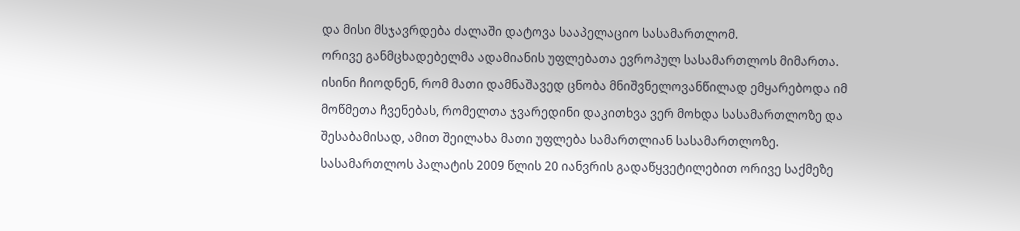და მისი მსჯავრდება ძალაში დატოვა სააპელაციო სასამართლომ.
ორივე განმცხადებელმა ადამიანის უფლებათა ევროპულ სასამართლოს მიმართა. ისინი ჩიოდნენ, რომ მათი დამნაშავედ ცნობა მნიშვნელოვანწილად ემყარებოდა იმ მოწმეთა ჩვენებას, რომელთა ჯვარედინი დაკითხვა ვერ მოხდა სასამართლოზე და შესაბამისად, ამით შეილახა მათი უფლება სამართლიან სასამართლოზე. სასამართლოს პალატის 2009 წლის 20 იანვრის გადაწყვეტილებით ორივე საქმეზე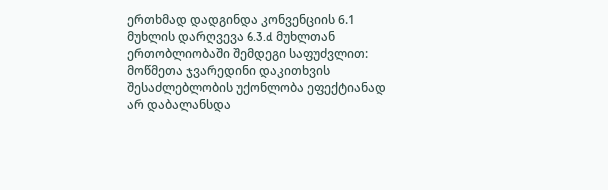ერთხმად დადგინდა კონვენციის 6.1 მუხლის დარღვევა 6.3.d მუხლთან ერთობლიობაში შემდეგი საფუძვლით: მოწმეთა ჯვარედინი დაკითხვის შესაძლებლობის უქონლობა ეფექტიანად არ დაბალანსდა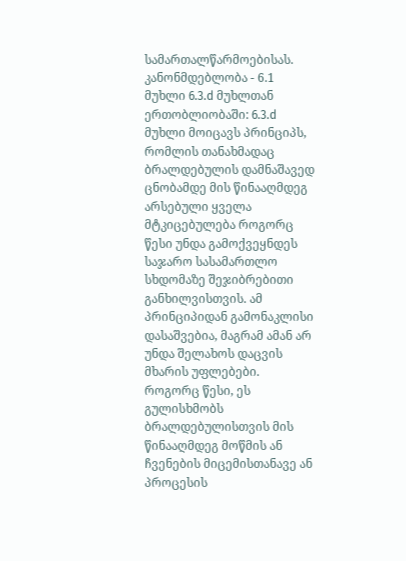სამართალწარმოებისას.
კანონმდებლობა - 6.1 მუხლი 6.3.d მუხლთან ერთობლიობაში: 6.3.d მუხლი მოიცავს პრინციპს, რომლის თანახმადაც ბრალდებულის დამნაშავედ ცნობამდე მის წინააღმდეგ არსებული ყველა მტკიცებულება როგორც წესი უნდა გამოქვეყნდეს საჯარო სასამართლო სხდომაზე შეჯიბრებითი განხილვისთვის. ამ პრინციპიდან გამონაკლისი დასაშვებია, მაგრამ ამან არ უნდა შელახოს დაცვის მხარის უფლებები. როგორც წესი, ეს გულისხმობს ბრალდებულისთვის მის წინააღმდეგ მოწმის ან ჩვენების მიცემისთანავე ან პროცესის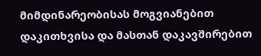მიმდინარეობისას მოგვიანებით დაკითხვისა და მასთან დაკავშირებით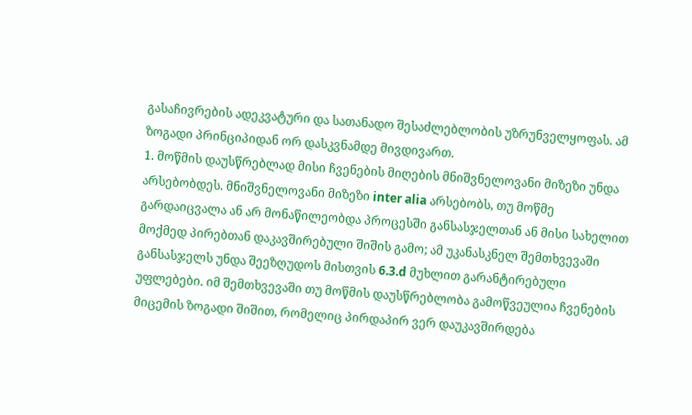გასაჩივრების ადეკვატური და სათანადო შესაძლებლობის უზრუნველყოფას. ამ ზოგადი პრინციპიდან ორ დასკვნამდე მივდივართ.
1. მოწმის დაუსწრებლად მისი ჩვენების მიღების მნიშვნელოვანი მიზეზი უნდა არსებობდეს. მნიშვნელოვანი მიზეზი inter alia არსებობს, თუ მოწმე გარდაიცვალა ან არ მონაწილეობდა პროცესში განსასჯელთან ან მისი სახელით მოქმედ პირებთან დაკავშირებული შიშის გამო; ამ უკანასკნელ შემთხვევაში განსასჯელს უნდა შეეზღუდოს მისთვის 6.3.d მუხლით გარანტირებული უფლებები. იმ შემთხვევაში თუ მოწმის დაუსწრებლობა გამოწვეულია ჩვენების მიცემის ზოგადი შიშით, რომელიც პირდაპირ ვერ დაუკავშირდება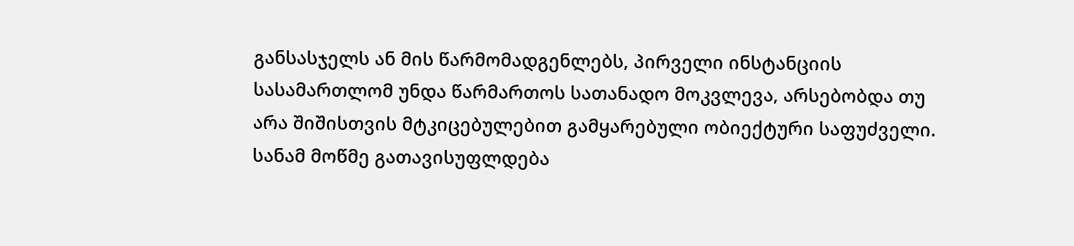განსასჯელს ან მის წარმომადგენლებს, პირველი ინსტანციის სასამართლომ უნდა წარმართოს სათანადო მოკვლევა, არსებობდა თუ არა შიშისთვის მტკიცებულებით გამყარებული ობიექტური საფუძველი. სანამ მოწმე გათავისუფლდება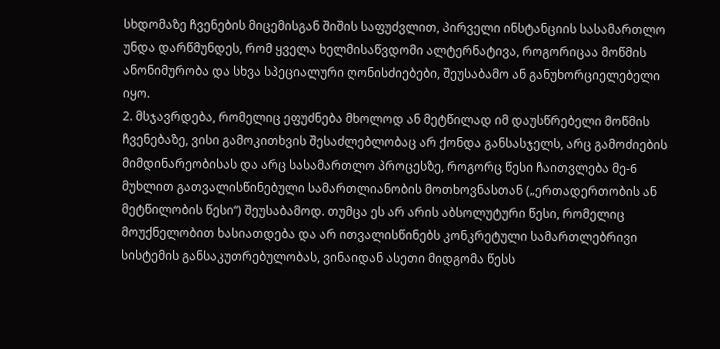სხდომაზე ჩვენების მიცემისგან შიშის საფუძვლით, პირველი ინსტანციის სასამართლო უნდა დარწმუნდეს, რომ ყველა ხელმისაწვდომი ალტერნატივა, როგორიცაა მოწმის ანონიმურობა და სხვა სპეციალური ღონისძიებები, შეუსაბამო ან განუხორციელებელი იყო.
2. მსჯავრდება, რომელიც ეფუძნება მხოლოდ ან მეტწილად იმ დაუსწრებელი მოწმის ჩვენებაზე, ვისი გამოკითხვის შესაძლებლობაც არ ქონდა განსასჯელს, არც გამოძიების მიმდინარეობისას და არც სასამართლო პროცესზე, როგორც წესი ჩაითვლება მე-6 მუხლით გათვალისწინებული სამართლიანობის მოთხოვნასთან („ერთადერთობის ან მეტწილობის წესი“) შეუსაბამოდ. თუმცა ეს არ არის აბსოლუტური წესი, რომელიც მოუქნელობით ხასიათდება და არ ითვალისწინებს კონკრეტული სამართლებრივი სისტემის განსაკუთრებულობას, ვინაიდან ასეთი მიდგომა წესს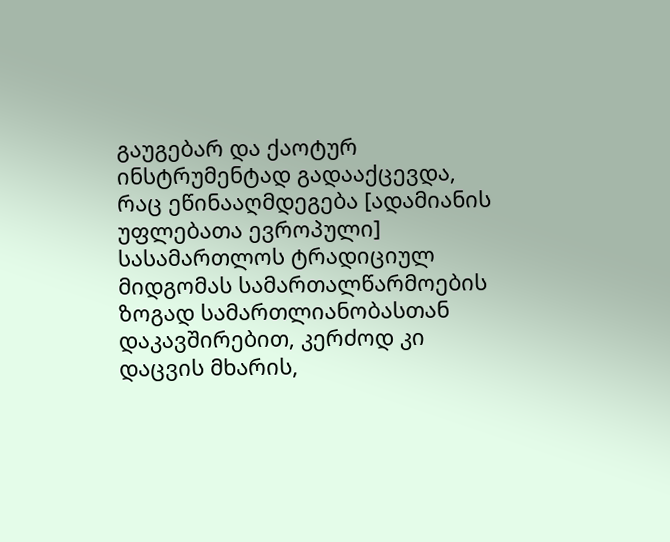გაუგებარ და ქაოტურ ინსტრუმენტად გადააქცევდა, რაც ეწინააღმდეგება [ადამიანის უფლებათა ევროპული] სასამართლოს ტრადიციულ მიდგომას სამართალწარმოების ზოგად სამართლიანობასთან დაკავშირებით, კერძოდ კი დაცვის მხარის,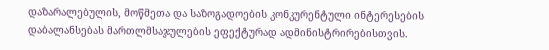დაზარალებულის, მოწმეთა და საზოგადოების კონკურენტული ინტერესების დაბალანსებას მართლმსაჯულების ეფექტურად ადმინისტრირებისთვის.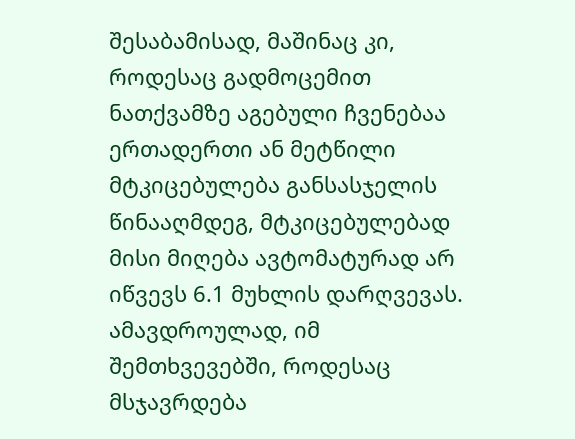შესაბამისად, მაშინაც კი, როდესაც გადმოცემით ნათქვამზე აგებული ჩვენებაა ერთადერთი ან მეტწილი მტკიცებულება განსასჯელის წინააღმდეგ, მტკიცებულებად მისი მიღება ავტომატურად არ იწვევს 6.1 მუხლის დარღვევას. ამავდროულად, იმ შემთხვევებში, როდესაც მსჯავრდება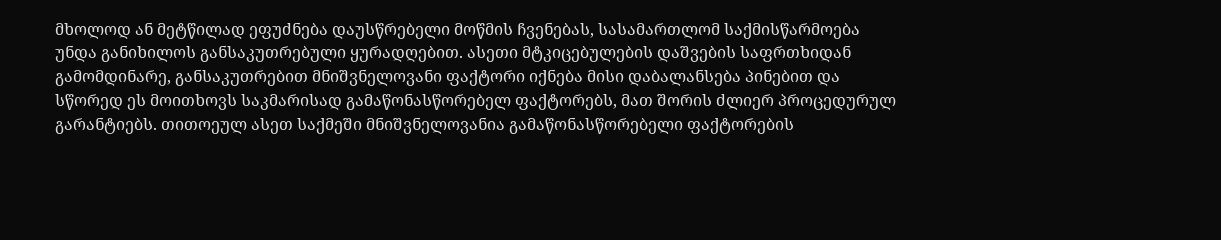მხოლოდ ან მეტწილად ეფუძნება დაუსწრებელი მოწმის ჩვენებას, სასამართლომ საქმისწარმოება უნდა განიხილოს განსაკუთრებული ყურადღებით. ასეთი მტკიცებულების დაშვების საფრთხიდან გამომდინარე, განსაკუთრებით მნიშვნელოვანი ფაქტორი იქნება მისი დაბალანსება პინებით და სწორედ ეს მოითხოვს საკმარისად გამაწონასწორებელ ფაქტორებს, მათ შორის ძლიერ პროცედურულ გარანტიებს. თითოეულ ასეთ საქმეში მნიშვნელოვანია გამაწონასწორებელი ფაქტორების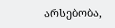არსებობა,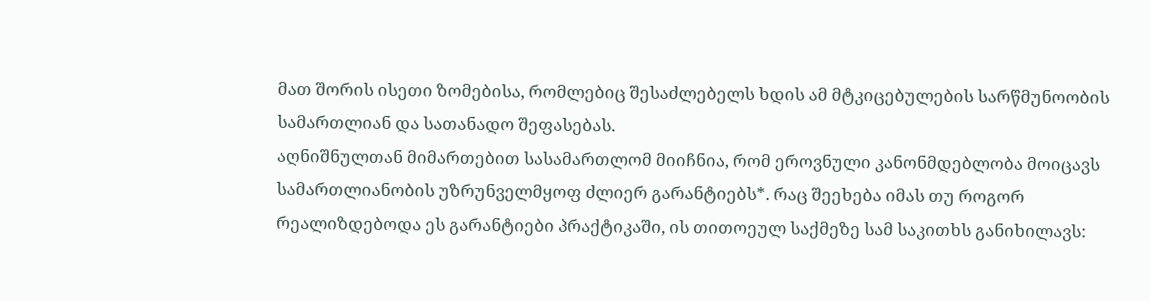მათ შორის ისეთი ზომებისა, რომლებიც შესაძლებელს ხდის ამ მტკიცებულების სარწმუნოობის სამართლიან და სათანადო შეფასებას.
აღნიშნულთან მიმართებით სასამართლომ მიიჩნია, რომ ეროვნული კანონმდებლობა მოიცავს სამართლიანობის უზრუნველმყოფ ძლიერ გარანტიებს*. რაც შეეხება იმას თუ როგორ რეალიზდებოდა ეს გარანტიები პრაქტიკაში, ის თითოეულ საქმეზე სამ საკითხს განიხილავს: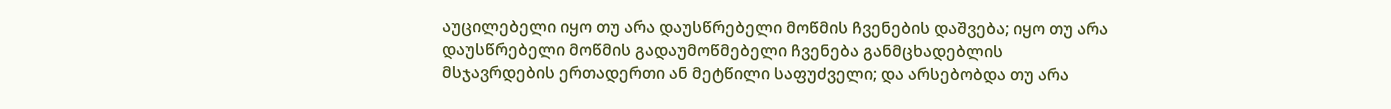აუცილებელი იყო თუ არა დაუსწრებელი მოწმის ჩვენების დაშვება; იყო თუ არა დაუსწრებელი მოწმის გადაუმოწმებელი ჩვენება განმცხადებლის მსჯავრდების ერთადერთი ან მეტწილი საფუძველი; და არსებობდა თუ არა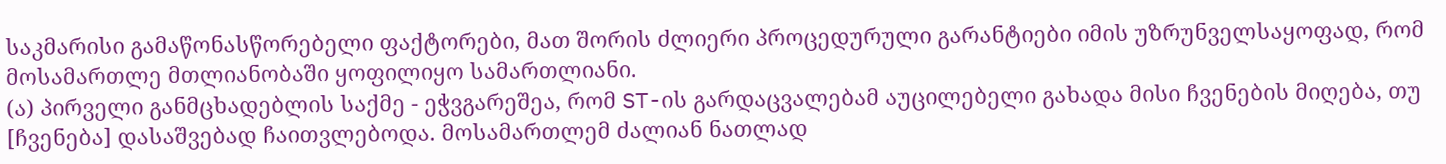საკმარისი გამაწონასწორებელი ფაქტორები, მათ შორის ძლიერი პროცედურული გარანტიები იმის უზრუნველსაყოფად, რომ მოსამართლე მთლიანობაში ყოფილიყო სამართლიანი.
(ა) პირველი განმცხადებლის საქმე - ეჭვგარეშეა, რომ ST-ის გარდაცვალებამ აუცილებელი გახადა მისი ჩვენების მიღება, თუ [ჩვენება] დასაშვებად ჩაითვლებოდა. მოსამართლემ ძალიან ნათლად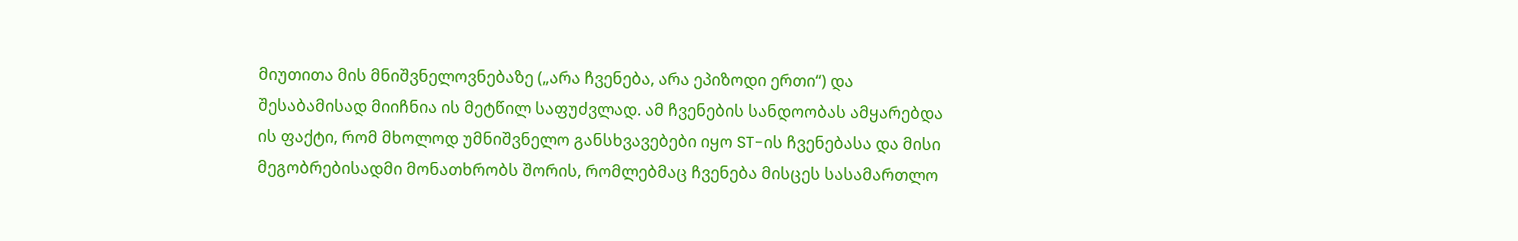მიუთითა მის მნიშვნელოვნებაზე („არა ჩვენება, არა ეპიზოდი ერთი“) და შესაბამისად მიიჩნია ის მეტწილ საფუძვლად. ამ ჩვენების სანდოობას ამყარებდა ის ფაქტი, რომ მხოლოდ უმნიშვნელო განსხვავებები იყო ST-ის ჩვენებასა და მისი მეგობრებისადმი მონათხრობს შორის, რომლებმაც ჩვენება მისცეს სასამართლო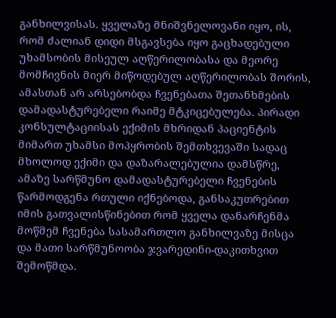განხილვისას. ყველაზე მნიშვნელოვანი იყო, ის, რომ ძალიან დიდი მსგავსება იყო გაცხადებული უხამსობის მისეულ აღწერილობასა და მეორე მომჩივნის მიერ მიწოდებულ აღწერილობას შორის, ამასთან არ არსებობდა ჩვენებათა შეთანხმების დამადასტურებელი რაიმე მტკიცებულება. პირადი კონსულტაციისას ექიმის მხრიდან პაციენტის მიმართ უხამსი მოპყრობის შემთხვევაში სადაც მხოლოდ ექიმი და დაზარალებულია დამსწრე, ამაზე სარწმუნო დამადასტურებელი ჩვენების წარმოდგენა რთული იქნებოდა, განსაკუთრებით იმის გათვალისწინებით რომ ყველა დანარჩენმა მოწმემ ჩვენება სასამართლო განხილვაზე მისცა და მათი სარწმუნოობა ჯვარედინი-დაკითხვით შემოწმდა.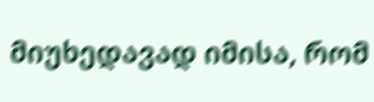მიუხედავად იმისა, რომ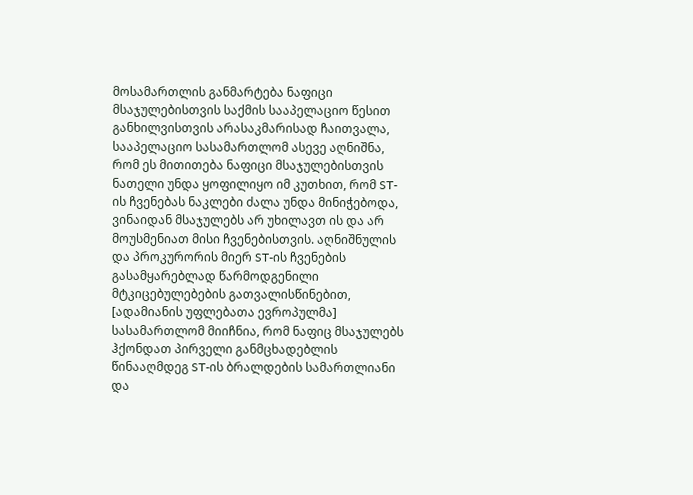მოსამართლის განმარტება ნაფიცი მსაჯულებისთვის საქმის სააპელაციო წესით განხილვისთვის არასაკმარისად ჩაითვალა, სააპელაციო სასამართლომ ასევე აღნიშნა, რომ ეს მითითება ნაფიცი მსაჯულებისთვის ნათელი უნდა ყოფილიყო იმ კუთხით, რომ ST-ის ჩვენებას ნაკლები ძალა უნდა მინიჭებოდა, ვინაიდან მსაჯულებს არ უხილავთ ის და არ მოუსმენიათ მისი ჩვენებისთვის. აღნიშნულის და პროკურორის მიერ ST-ის ჩვენების გასამყარებლად წარმოდგენილი მტკიცებულებების გათვალისწინებით, [ადამიანის უფლებათა ევროპულმა] სასამართლომ მიიჩნია, რომ ნაფიც მსაჯულებს ჰქონდათ პირველი განმცხადებლის წინააღმდეგ ST-ის ბრალდების სამართლიანი და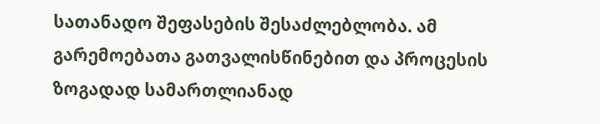სათანადო შეფასების შესაძლებლობა. ამ გარემოებათა გათვალისწინებით და პროცესის ზოგადად სამართლიანად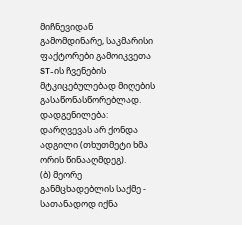მიჩნევიდან გამომდინარე, საკმარისი ფაქტორები გამოიკვეთა ST-ის ჩვენების მტკიცებულებად მიღების გასაწონასწორებლად.
დადგენილება: დარღვევას არ ქონდა ადგილი (თხუთმეტი ხმა ორის წინააღმდეგ).
(ბ) მეორე განმცხადებლის საქმე - სათანადოდ იქნა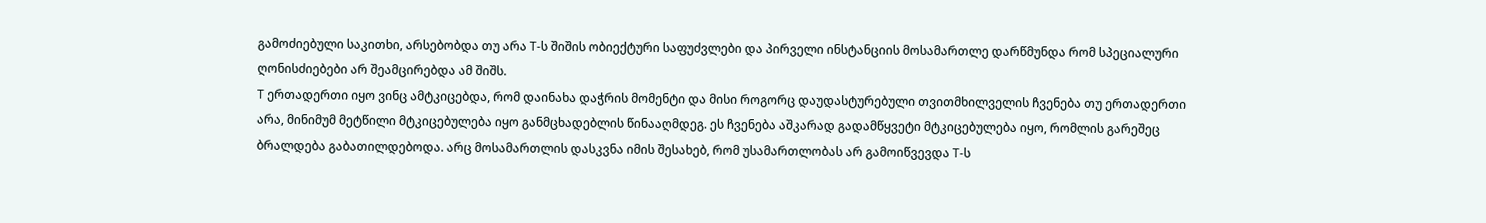გამოძიებული საკითხი, არსებობდა თუ არა T-ს შიშის ობიექტური საფუძვლები და პირველი ინსტანციის მოსამართლე დარწმუნდა რომ სპეციალური ღონისძიებები არ შეამცირებდა ამ შიშს.
T ერთადერთი იყო ვინც ამტკიცებდა, რომ დაინახა დაჭრის მომენტი და მისი როგორც დაუდასტურებული თვითმხილველის ჩვენება თუ ერთადერთი არა, მინიმუმ მეტწილი მტკიცებულება იყო განმცხადებლის წინააღმდეგ. ეს ჩვენება აშკარად გადამწყვეტი მტკიცებულება იყო, რომლის გარეშეც ბრალდება გაბათილდებოდა. არც მოსამართლის დასკვნა იმის შესახებ, რომ უსამართლობას არ გამოიწვევდა T-ს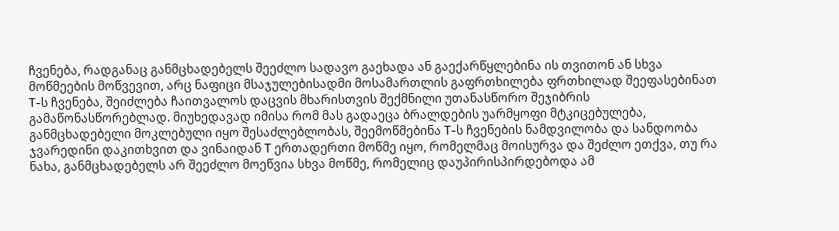ჩვენება, რადგანაც განმცხადებელს შეეძლო სადავო გაეხადა ან გაექარწყლებინა ის თვითონ ან სხვა მოწმეების მოწვევით, არც ნაფიცი მსაჯულებისადმი მოსამართლის გაფრთხილება ფრთხილად შეეფასებინათ T-ს ჩვენება, შეიძლება ჩაითვალოს დაცვის მხარისთვის შექმნილი უთანასწორო შეჯიბრის გამაწონასწორებლად. მიუხედავად იმისა რომ მას გადაეცა ბრალდების უარმყოფი მტკიცებულება, განმცხადებელი მოკლებული იყო შესაძლებლობას, შეემოწმებინა T-ს ჩვენების ნამდვილობა და სანდოობა ჯვარედინი დაკითხვით და ვინაიდან T ერთადერთი მოწმე იყო, რომელმაც მოისურვა და შეძლო ეთქვა, თუ რა ნახა, განმცხადებელს არ შეეძლო მოეწვია სხვა მოწმე, რომელიც დაუპირისპირდებოდა ამ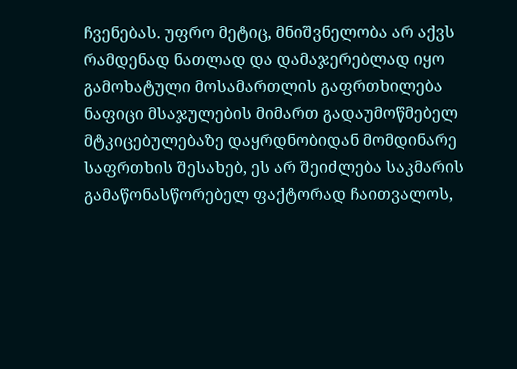ჩვენებას. უფრო მეტიც, მნიშვნელობა არ აქვს რამდენად ნათლად და დამაჯერებლად იყო გამოხატული მოსამართლის გაფრთხილება ნაფიცი მსაჯულების მიმართ გადაუმოწმებელ მტკიცებულებაზე დაყრდნობიდან მომდინარე საფრთხის შესახებ, ეს არ შეიძლება საკმარის გამაწონასწორებელ ფაქტორად ჩაითვალოს,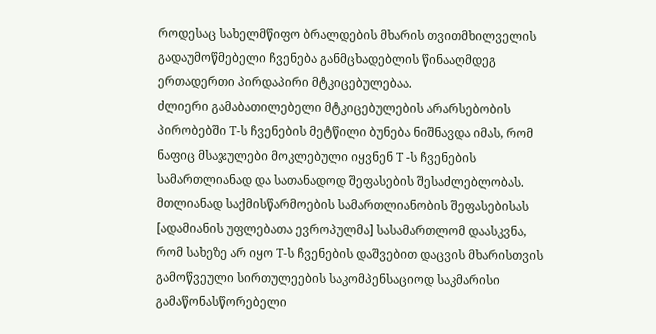როდესაც სახელმწიფო ბრალდების მხარის თვითმხილველის გადაუმოწმებელი ჩვენება განმცხადებლის წინააღმდეგ ერთადერთი პირდაპირი მტკიცებულებაა.
ძლიერი გამაბათილებელი მტკიცებულების არარსებობის პირობებში T-ს ჩვენების მეტწილი ბუნება ნიშნავდა იმას, რომ ნაფიც მსაჯულები მოკლებული იყვნენ T -ს ჩვენების სამართლიანად და სათანადოდ შეფასების შესაძლებლობას. მთლიანად საქმისწარმოების სამართლიანობის შეფასებისას [ადამიანის უფლებათა ევროპულმა] სასამართლომ დაასკვნა, რომ სახეზე არ იყო T-ს ჩვენების დაშვებით დაცვის მხარისთვის გამოწვეული სირთულეების საკომპენსაციოდ საკმარისი გამაწონასწორებელი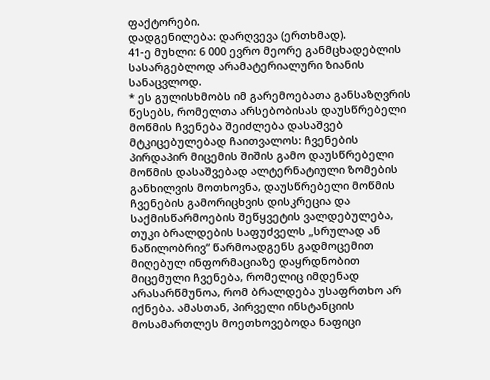ფაქტორები.
დადგენილება: დარღვევა (ერთხმად).
41-ე მუხლი: 6 000 ევრო მეორე განმცხადებლის სასარგებლოდ არამატერიალური ზიანის სანაცვლოდ.
* ეს გულისხმობს იმ გარემოებათა განსაზღვრის წესებს, რომელთა არსებობისას დაუსწრებელი მოწმის ჩვენება შეიძლება დასაშვებ მტკიცებულებად ჩაითვალოს: ჩვენების პირდაპირ მიცემის შიშის გამო დაუსწრებელი მოწმის დასაშვებად ალტერნატიული ზომების განხილვის მოთხოვნა, დაუსწრებელი მოწმის ჩვენების გამორიცხვის დისკრეცია და საქმისწარმოების შეწყვეტის ვალდებულება, თუკი ბრალდების საფუძველს „სრულად ან ნაწილობრივ“ წარმოადგენს გადმოცემით მიღებულ ინფორმაციაზე დაყრდნობით მიცემული ჩვენება, რომელიც იმდენად არასარწმუნოა, რომ ბრალდება უსაფრთხო არ იქნება. ამასთან, პირველი ინსტანციის მოსამართლეს მოეთხოვებოდა ნაფიცი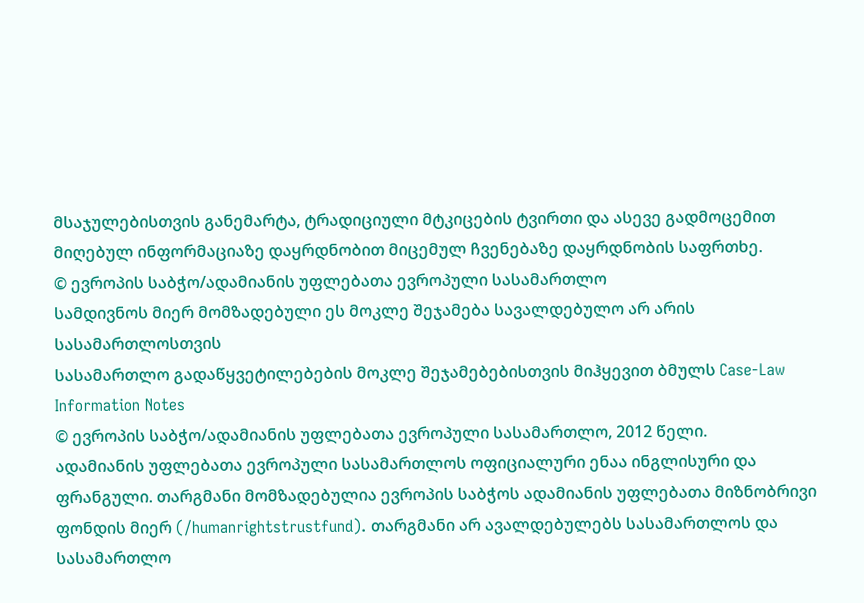მსაჯულებისთვის განემარტა, ტრადიციული მტკიცების ტვირთი და ასევე გადმოცემით მიღებულ ინფორმაციაზე დაყრდნობით მიცემულ ჩვენებაზე დაყრდნობის საფრთხე.
© ევროპის საბჭო/ადამიანის უფლებათა ევროპული სასამართლო
სამდივნოს მიერ მომზადებული ეს მოკლე შეჯამება სავალდებულო არ არის სასამართლოსთვის
სასამართლო გადაწყვეტილებების მოკლე შეჯამებებისთვის მიჰყევით ბმულს Case-Law Information Notes
© ევროპის საბჭო/ადამიანის უფლებათა ევროპული სასამართლო, 2012 წელი.
ადამიანის უფლებათა ევროპული სასამართლოს ოფიციალური ენაა ინგლისური და ფრანგული. თარგმანი მომზადებულია ევროპის საბჭოს ადამიანის უფლებათა მიზნობრივი ფონდის მიერ (/humanrightstrustfund). თარგმანი არ ავალდებულებს სასამართლოს და სასამართლო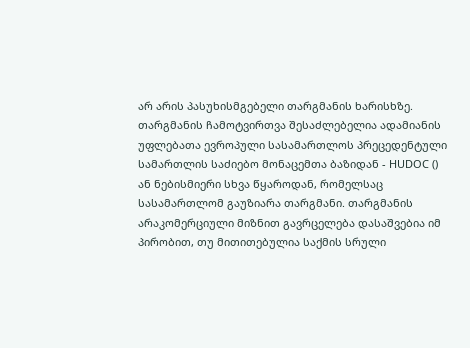არ არის პასუხისმგებელი თარგმანის ხარისხზე. თარგმანის ჩამოტვირთვა შესაძლებელია ადამიანის უფლებათა ევროპული სასამართლოს პრეცედენტული სამართლის საძიებო მონაცემთა ბაზიდან - HUDOC () ან ნებისმიერი სხვა წყაროდან, რომელსაც სასამართლომ გაუზიარა თარგმანი. თარგმანის არაკომერციული მიზნით გავრცელება დასაშვებია იმ პირობით, თუ მითითებულია საქმის სრული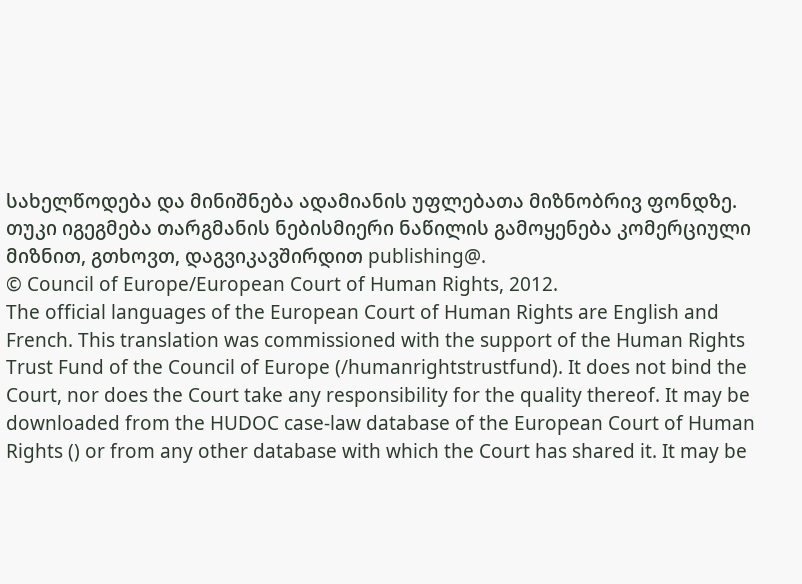სახელწოდება და მინიშნება ადამიანის უფლებათა მიზნობრივ ფონდზე. თუკი იგეგმება თარგმანის ნებისმიერი ნაწილის გამოყენება კომერციული მიზნით, გთხოვთ, დაგვიკავშირდით publishing@.
© Council of Europe/European Court of Human Rights, 2012.
The official languages of the European Court of Human Rights are English and French. This translation was commissioned with the support of the Human Rights Trust Fund of the Council of Europe (/humanrightstrustfund). It does not bind the Court, nor does the Court take any responsibility for the quality thereof. It may be downloaded from the HUDOC case-law database of the European Court of Human Rights () or from any other database with which the Court has shared it. It may be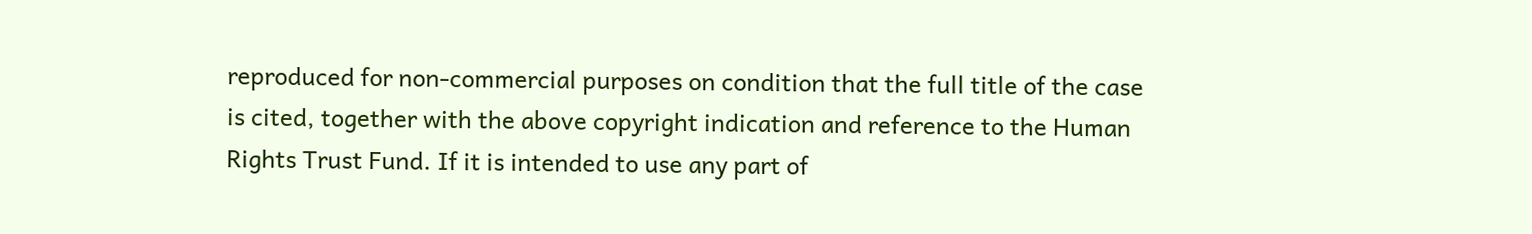reproduced for non-commercial purposes on condition that the full title of the case is cited, together with the above copyright indication and reference to the Human Rights Trust Fund. If it is intended to use any part of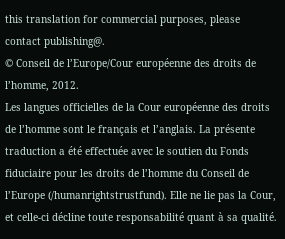this translation for commercial purposes, please contact publishing@.
© Conseil de l’Europe/Cour européenne des droits de l’homme, 2012.
Les langues officielles de la Cour européenne des droits de l’homme sont le français et l’anglais. La présente traduction a été effectuée avec le soutien du Fonds fiduciaire pour les droits de l’homme du Conseil de l’Europe (/humanrightstrustfund). Elle ne lie pas la Cour, et celle-ci décline toute responsabilité quant à sa qualité.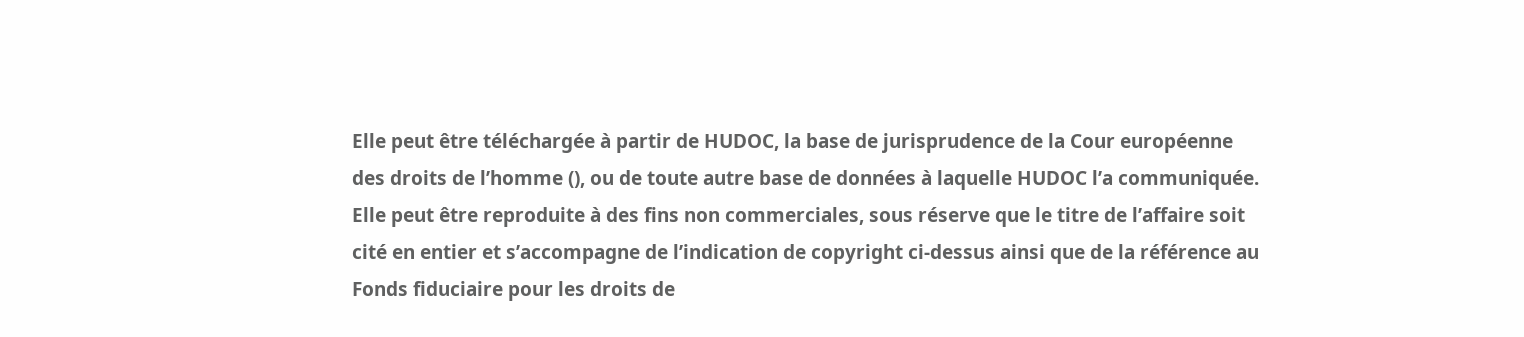Elle peut être téléchargée à partir de HUDOC, la base de jurisprudence de la Cour européenne des droits de l’homme (), ou de toute autre base de données à laquelle HUDOC l’a communiquée. Elle peut être reproduite à des fins non commerciales, sous réserve que le titre de l’affaire soit cité en entier et s’accompagne de l’indication de copyright ci-dessus ainsi que de la référence au Fonds fiduciaire pour les droits de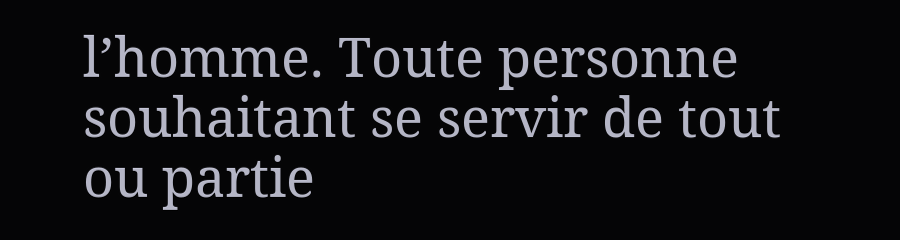l’homme. Toute personne souhaitant se servir de tout ou partie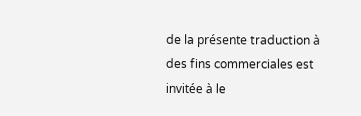de la présente traduction à des fins commerciales est invitée à le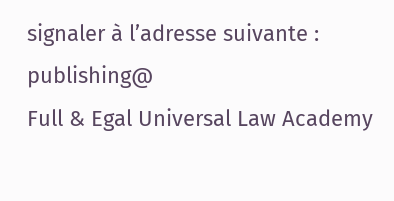signaler à l’adresse suivante : publishing@
Full & Egal Universal Law Academy